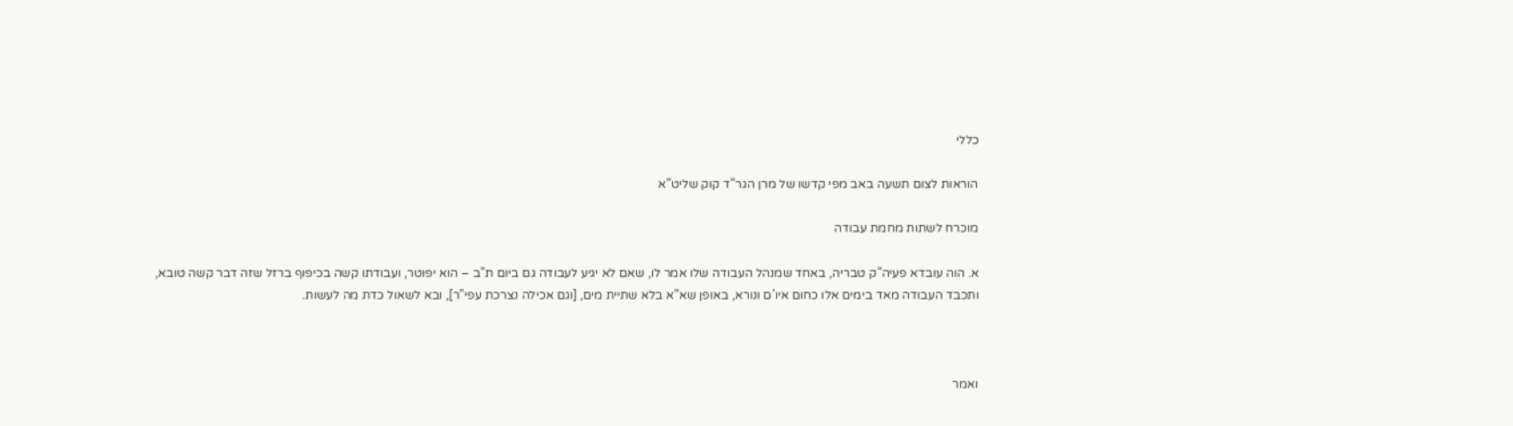כללי

הוראות לצום תשעה באב מפי קדשו של מרן הגר”ד קוק שליט”א

מוכרח לשתות מחמת עבודה

א. הוה עובדא פעיה”ק טבריה, באחד שמנהל העבודה שלו אמר לו, שאם לא יגיע לעבודה גם ביום ת”ב – הוא יפוטר, ועבודתו קשה בכיפוף ברזל שזה דבר קשה טובא, ותכבד העבודה מאד בימים אלו כחום איו’ם ונורא, באופן שא”א בלא שתיית מים, [וגם אכילה נצרכת עפי”ר], ובא לשאול כדת מה לעשות.



ואמר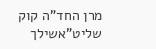מרן החד”ה קוק שליט”אשילך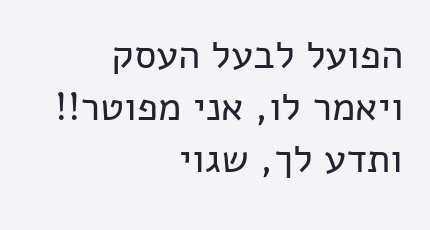הפועל לבעל העסק ויאמר לו, אני מפוטר!! ותדע לך, שגוי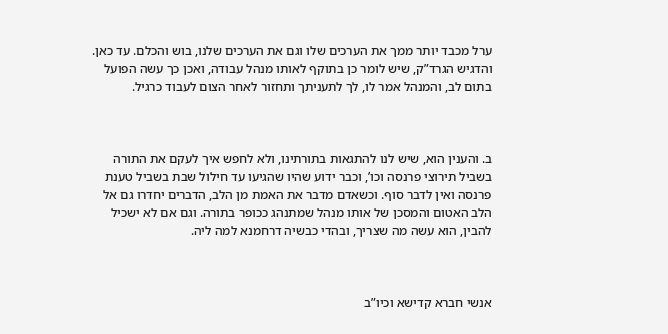ערל מכבד יותר ממך את הערכים שלו וגם את הערכים שלנו, בוש והכלם. עד כאן. והדגיש הגרד”ק, שיש לומר כן בתוקף לאותו מנהל עבודה, ואכן כך עשה הפועל בתום לב, והמנהל אמר לו, לך לתעניתך ותחזור לאחר הצום לעבוד כרגיל.



ב. והענין הוא, שיש לנו להתגאות בתורתינו, ולא לחפש איך לעקם את התורה בשביל תירוצי פרנסה וכו’, וכבר ידוע שהיו שהגיעו עד חילול שבת בשביל טענת פרנסה ואין לדבר סוף. וכשאדם מדבר את האמת מן הלב, הדברים יחדרו גם אל הלב האטום והמסכן של אותו מנהל שמתנהג ככופר בתורה. וגם אם לא ישכיל להבין, הוא עשה מה שצריך, ובהדי כבשיה דרחמנא למה ליה.



אנשי חברא קדישא וכיו”ב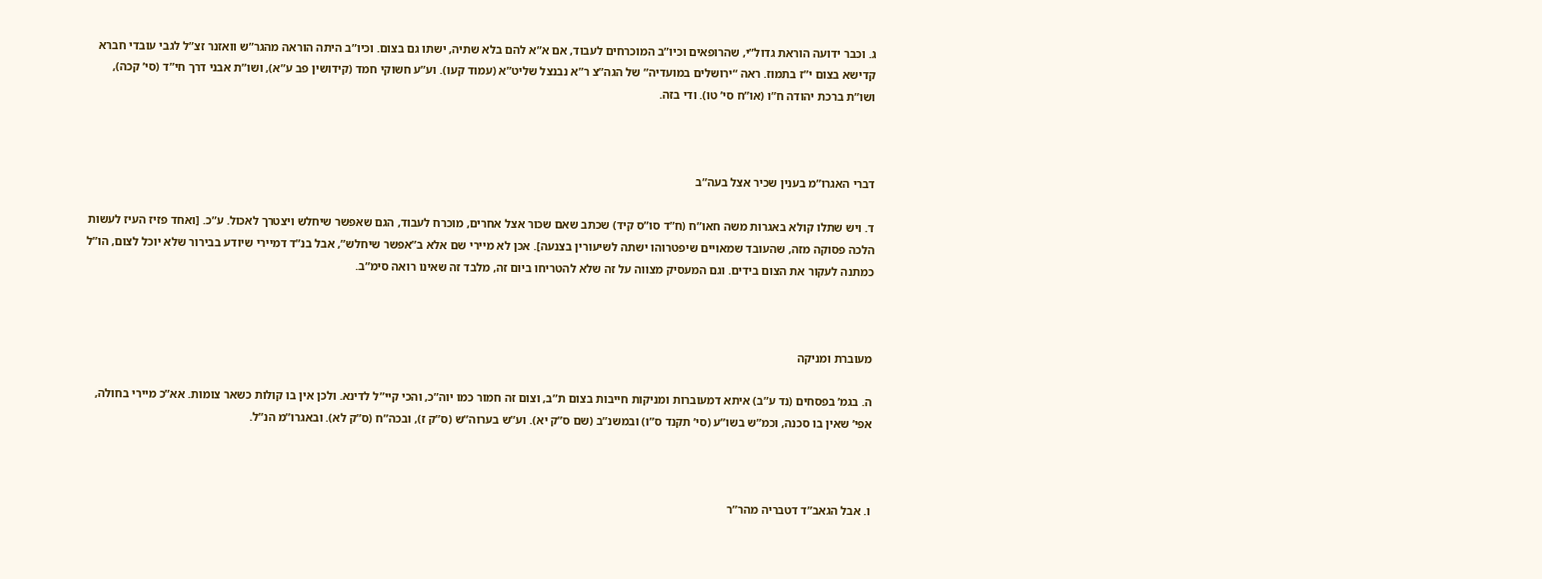ג. וכבר ידועה הוראת גדול”י, שהרופאים וכיו”ב המוכרחים לעבוד, אם א”א להם בלא שתיה, ישתו גם בצום. וכיו”ב היתה הוראה מהגר”ש וואזנר זצ”ל לגבי עובדי חברא קדישא בצום י”ז בתמוז. ראה “ירושלים במועדיה” של הגה”צ ר”א נבנצל שליט”א (עמוד קעו). וע”ע חשוקי חמד (קידושין פב ע”א), ושו”ת אבני דרך חי”ד (סי’ קכה), ושו”ת ברכת יהודה ח”ו (או”ח סי’ טו). ודי בזה.



דברי האגרו”מ בענין שכיר אצל בעה”ב

ד. ויש שתלו קולא באגרות משה חאו”ח (ח”ד סו”ס קיד) שכתב שאם שכור אצל אחרים, מוכרח לעבוד, הגם שאפשר שיחלש ויצטרך לאכול. ע”כ. [ואחד פזיז העיז לעשות הלכה פסוקה מזה, שהעובד שמאויים שיפטרוהו ישתה לשיעורין בצנעה]. אכן לא מיירי שם אלא ב”אפשר שיחלש”, אבל בנ”ד דמיירי שיודע בבירור שלא יוכל לצום, הו”ל כמתנה לעקור את הצום בידים. וגם המעסיק מצווה על זה שלא להטריחו ביום זה, מלבד זה שאינו רואה סימ”ב.



מעוברת ומניקה

ה. בגמ’ בפסחים (נד ע”ב) איתא דמעוברות ומניקות חייבות בצום ת”ב, וצום זה חמור כמו יוה”כ, והכי קיי”ל לדינא. ולכן אין בו קולות כשאר צומות. אא”כ מיירי בחולה, אפי’ שאין בו סכנה, וכמ”ש בשו”ע (סי’ תקנד ס”ו) ובמשנ”ב (שם ס”ק יא). וע”ש בערוה”ש (ס”ק ז), ובכה”ח (ס”ק לא). ובאגרו”מ הנ”ל.



ו. אבל הגאב”ד דטבריה מהר”ר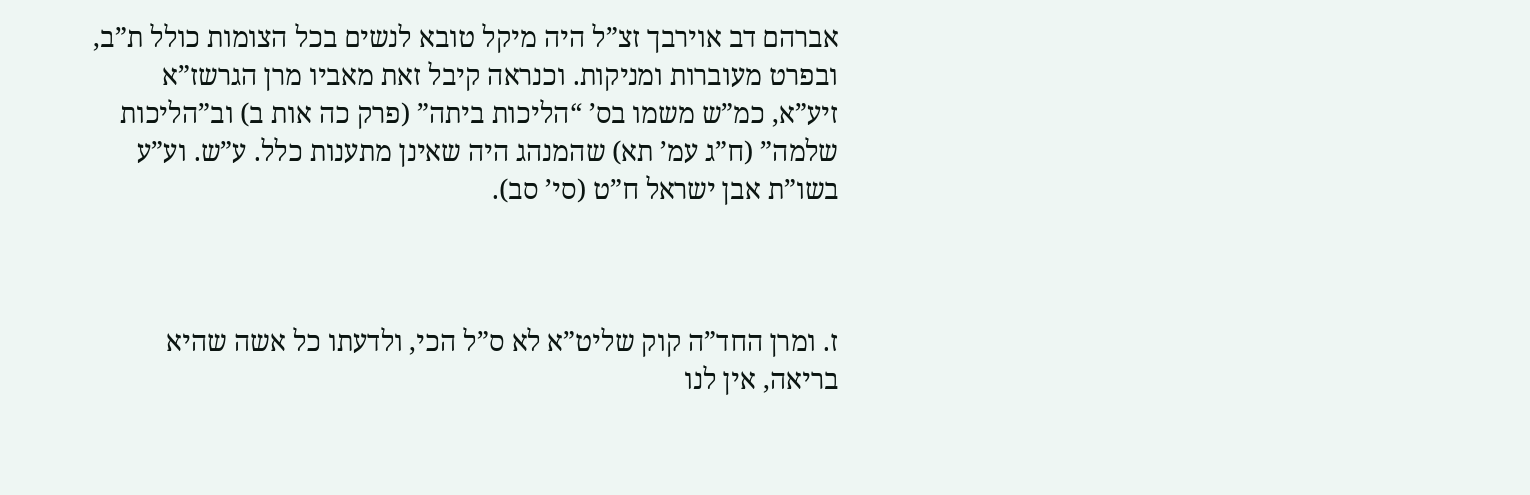אברהם דב אוירבך זצ”ל היה מיקל טובא לנשים בכל הצומות כולל ת”ב, ובפרט מעוברות ומניקות. וכנראה קיבל זאת מאביו מרן הגרשז”א זיע”א, כמ”ש משמו בס’ “הליכות ביתה” (פרק כה אות ב) וב”הליכות שלמה” (ח”ג עמ’ תא) שהמנהג היה שאינן מתענות כלל. ע”ש. וע”ע בשו”ת אבן ישראל ח”ט (סי’ סב).



ז. ומרן החד”ה קוק שליט”א לא ס”ל הכי, ולדעתו כל אשה שהיא בריאה, אין לנו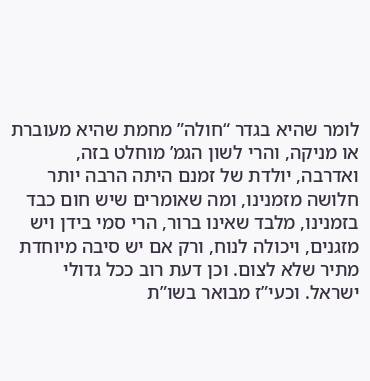לומר שהיא בגדר “חולה” מחמת שהיא מעוברת או מניקה, והרי לשון הגמ’ מוחלט בזה, ואדרבה, יולדת של זמנם היתה הרבה יותר חלושה מזמנינו, ומה שאומרים שיש חום כבד בזמנינו, מלבד שאינו ברור, הרי סמי בידן ויש מזגנים, ויכולה לנוח, ורק אם יש סיבה מיוחדת מתיר שלא לצום. וכן דעת רוב ככל גדולי ישראל. וכעי”ז מבואר בשו”ת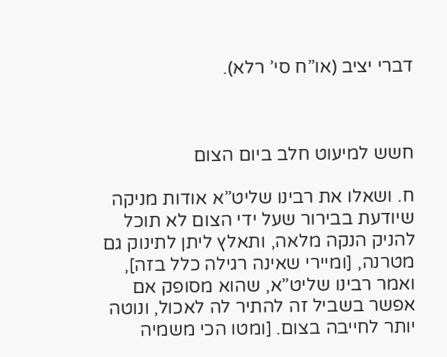דברי יציב (או”ח סי’ רלא).



חשש למיעוט חלב ביום הצום

ח. ושאלו את רבינו שליט”א אודות מניקה שיודעת בבירור שעל ידי הצום לא תוכל להניק הנקה מלאה, ותאלץ ליתן לתינוק גם מטרנה, [ומיירי שאינה רגילה כלל בזה], ואמר רבינו שליט”א, שהוא מסופק אם אפשר בשביל זה להתיר לה לאכול, ונוטה יותר לחייבה בצום. [ומטו הכי משמיה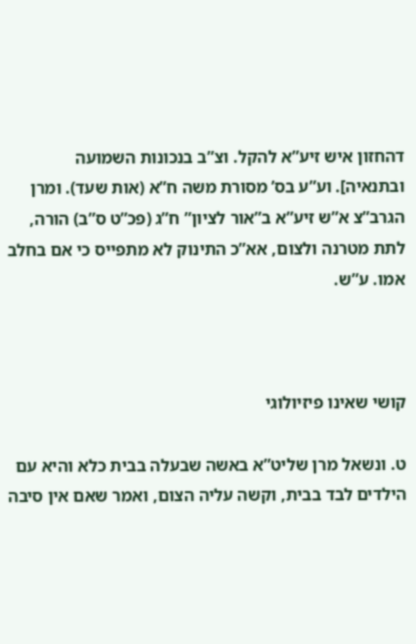דהחזון איש זיע”א להקל. וצ”ב בנכונות השמועה ובתנאיה]. וע”ע בס’ מסורת משה ח”א (אות שעד). ומרן הגרב”צ א”ש זיע”א ב”אור לציון” ח”ג (פכ”ט ס”ב) הורה, לתת מטרנה ולצום, אא”כ התינוק לא מתפייס כי אם בחלב אמו. ע”ש.



קושי שאינו פיזיולוגי

ט. ונשאל מרן שליט”א באשה שבעלה בבית כלא והיא עם הילדים לבד בבית, וקשה עליה הצום, ואמר שאם אין סיבה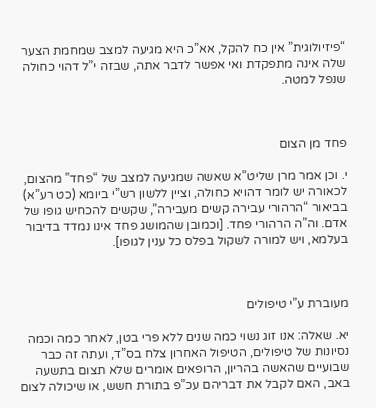“פיזיולוגית” אין כח להקל, אא”כ היא מגיעה למצב שמחמת הצער שלה אינה מתפקדת ואי אפשר לדבר אתה, שבזה י”ל דהוי כחולה שנפל למטה.



פחד מן הצום

י. וכן אמר מרן שליט”א שאשה שמגיעה למצב של “פחד” מהצום, לכאורה יש לומר דהויא כחולה, וציין ללשון רש”י ביומא (כט רע”א) בביאור “הרהורי עבירה קשים מעבירה”, שקשים להכחיש גופו של אדם. וה”ה הרהורי פחד. [וכמובן שהמושג פחד אינו נמדד בדיבור בעלמא, ויש למורה לשקול בפלס כל ענין לגופו].



מעוברת ע”י טיפולים

יא. שאלה: אנו זוג נשוי כמה שנים ללא פרי בטן, לאחר כמה וכמה נסיונות של טיפולים, הטיפול האחרון צלח בס”ד, ועתה זה כבר שבועיים שהאשה בהריון, הרופאים אומרים שלא תצום בתשעה באב, האם לקבל את דבריהם עכ”פ בתורת חשש, או שיכולה לצום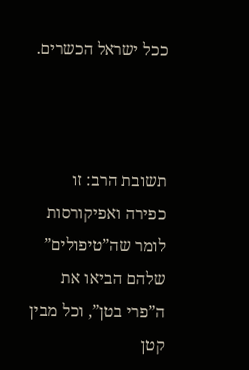ככל ישראל הכשרים.



תשובת הרב: זו כפירה ואפיקורסות לומר שה”טיפולים” שלהם הביאו את ה”פרי בטן”, וכל מבין קטן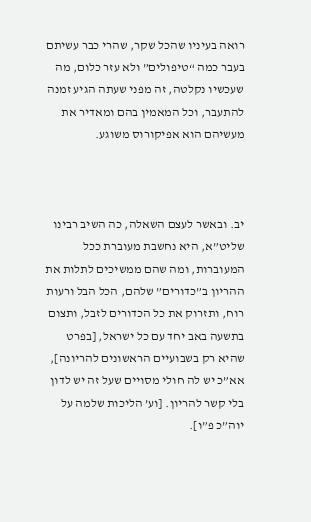רואה בעיניו שהכל שקר, שהרי כבר עשיתם בעבר כמה “טיפולים” ולא עזר כלום, מה שעכשיו נקלטה, זה מפני שעתה הגיע זמנה להתעבר, וכל המאמין בהם ומאדיר את מעשיהם הוא אפיקורוס משוגע.



יב. ובאשר לעצם השאלה, כה השיב רבינו שליט”א, היא נחשבת מעוברת ככל המעוברות, ומה שהם ממשיכים לתלות את ההריון ב”כדורים” שלהם, הכל הבל ורעות רוח, ותזרוק את כל הכדורים לזבל, ותצום בתשעה באב יחד עם כל ישראל, [בפרט שהיא רק בשבועיים הראשונים להריונה], אא”כ יש לה חולי מסויים שעל זה יש לדון בלי קשר להריון. [וע’ הליכות שלמה על יוה”כ פ”ו].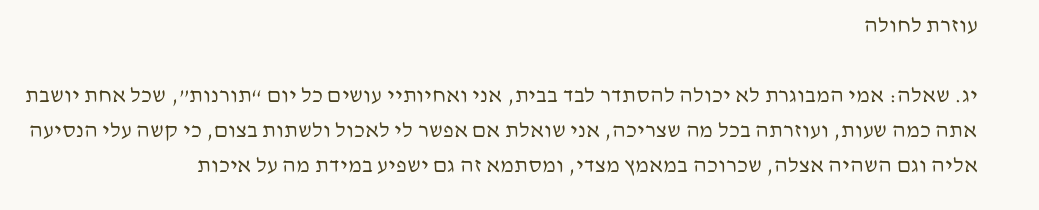עוזרת לחולה

יג. שאלה: אמי המבוגרת לא יכולה להסתדר לבד בבית, אני ואחיותיי עושים כל יום “תורנות”, שכל אחת יושבת אתה כמה שעות, ועוזרתה בכל מה שצריכה, אני שואלת אם אפשר לי לאכול ולשתות בצום, כי קשה עלי הנסיעה אליה וגם השהיה אצלה, שכרוכה במאמץ מצדי, ומסתמא זה גם ישפיע במידת מה על איכות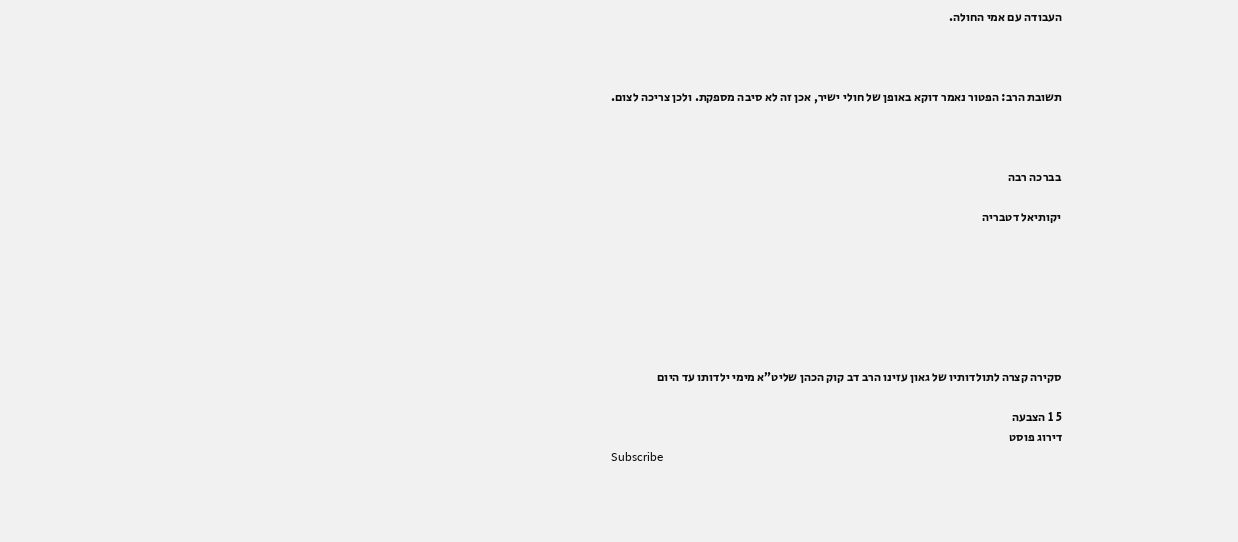העבודה עם אמי החולה.



תשובת הרב: הפטור נאמר דוקא באופן של חולי ישיר, אכן זה לא סיבה מספקת. ולכן צריכה לצום.



בברכה רבה

יקותיאל דטבריה







סקירה קצרה לתולדותיו של גאון עזינו הרב דב קוק הכהן שליט”א מימי ילדותו עד היום

5 1 הצבעה
דירוג פוסט
Subscribe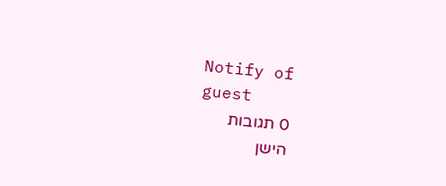Notify of
guest
0 תגובות
הישן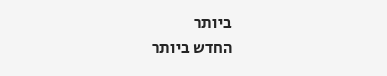ביותר
החדש ביותר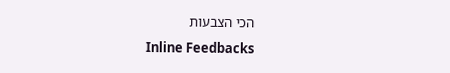הכי הצבעות
Inline Feedbacks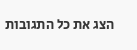הצג את כל התגובות